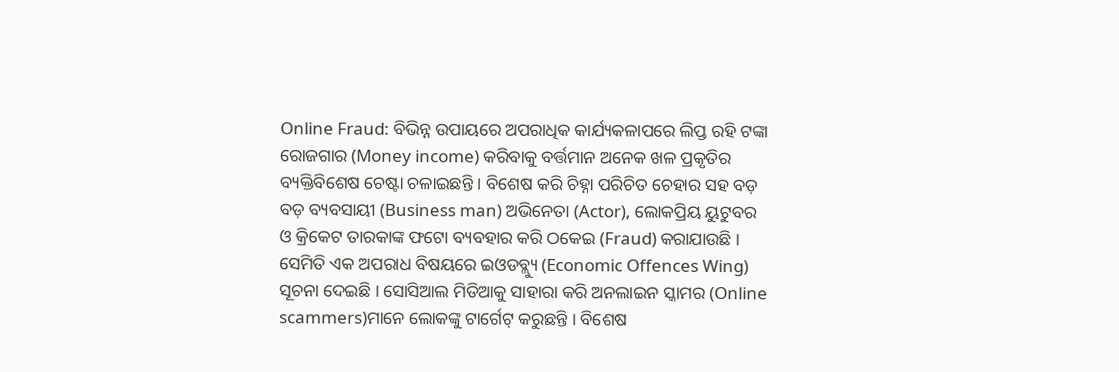Online Fraud: ବିଭିନ୍ନ ଉପାୟରେ ଅପରାଧିକ କାର୍ଯ୍ୟକଳାପରେ ଲିପ୍ତ ରହି ଟଙ୍କା ରୋଜଗାର (Money income) କରିବାକୁ ବର୍ତ୍ତମାନ ଅନେକ ଖଳ ପ୍ରକୃତିର ବ୍ୟକ୍ତିବିଶେଷ ଚେଷ୍ଟା ଚଳାଇଛନ୍ତି । ବିଶେଷ କରି ଚିହ୍ନା ପରିଚିତ ଚେହାର ସହ ବଡ଼ ବଡ଼ ବ୍ୟବସାୟୀ (Business man) ଅଭିନେତା (Actor), ଲୋକପ୍ରିୟ ୟୁଟୁବର ଓ କ୍ରିକେଟ ତାରକାଙ୍କ ଫଟୋ ବ୍ୟବହାର କରି ଠକେଇ (Fraud) କରାଯାଉଛି । ସେମିତି ଏକ ଅପରାଧ ବିଷୟରେ ଇଓଡବ୍ଲ୍ୟୁ (Economic Offences Wing) ସୂଚନା ଦେଇଛି । ସୋସିଆଲ ମିଡିଆକୁ ସାହାରା କରି ଅନଲାଇନ ସ୍କାମର (Online scammers)ମାନେ ଲୋକଙ୍କୁ ଟାର୍ଗେଟ୍ କରୁଛନ୍ତି । ବିଶେଷ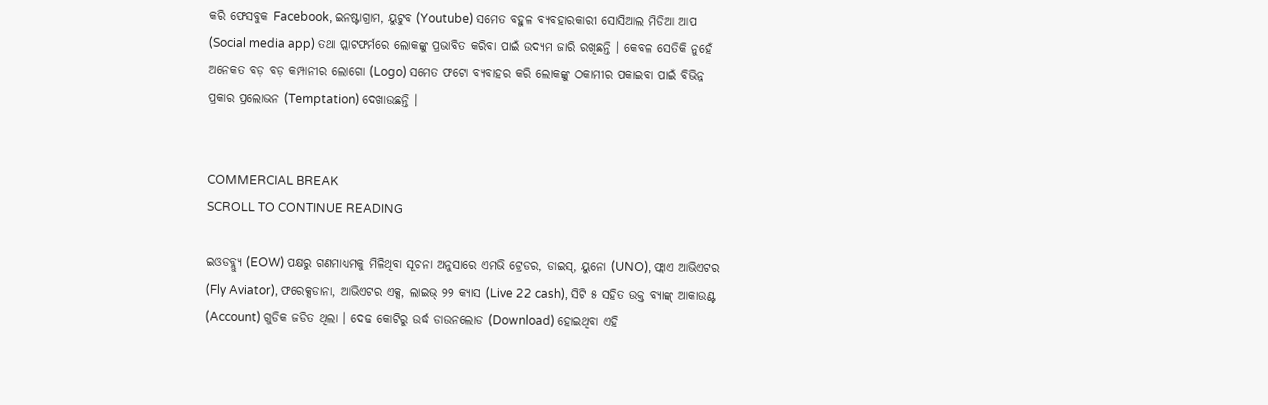କରି ଫେସବୁକ Facebook, ଇନଷ୍ଟାଗ୍ରାମ, ୟୁଟୁବ (Youtube) ସମେତ ବହୁଳ ବ୍ୟବହାରକାରୀ ସୋସିଆଲ ମିଡିଆ ଆପ (Social media app) ତଥା ପ୍ଲାଟଫର୍ମରେ ଲୋକଙ୍କୁ ପ୍ରଭାବିତ କରିବା ପାଇଁ ଉଦ୍ୟମ ଜାରି ରଖିଛନ୍ତି । କେବଳ ସେତିକି ନୁହେଁ ଅନେକତ ବଡ଼ ବଡ଼ କମ୍ପାନୀର ଲୋଗୋ (Logo) ସମେତ ଫଟୋ ବ୍ୟବାହର କରି ଲୋକଙ୍କୁ ଠକାମୀର ପକାଇବା ପାଇଁ ବିଭିନ୍ନ ପ୍ରକାର ପ୍ରଲୋଭନ (Temptation) ଦେଖାଉଛନ୍ତି ।


COMMERCIAL BREAK
SCROLL TO CONTINUE READING

ଇଓଡବ୍ଲ୍ୟୁ (EOW) ପକ୍ଷରୁ ଗଣମାଧ୍ୟମକୁ ମିଳିଥିବା ସୂଚନା ଅନୁସାରେ ଏମଭି ଟ୍ରେଡର, ଡାଇସ୍, ୟୁନୋ (UNO), ଫ୍ଲାଏ ଆଭିଏଟର (Fly Aviator), ଫରେକ୍ସଡାନା, ଆଭିଏଟର ଏକ୍ସ, ଲାଇଭ୍ ୨୨ କ୍ୟାସ (Live 22 cash), ସିଟି ୫ ସହିତ ଉକ୍ତ ବ୍ୟାଙ୍କ୍ ଆକାଉଣ୍ଟ (Account) ଗୁଡିକ ଜଡିତ ଥିଲା । ଦେଢ କୋଟିରୁ ଉର୍ଦ୍ଧ ଡାଉନଲୋଡ (Download) ହୋଇଥିବା ଏହି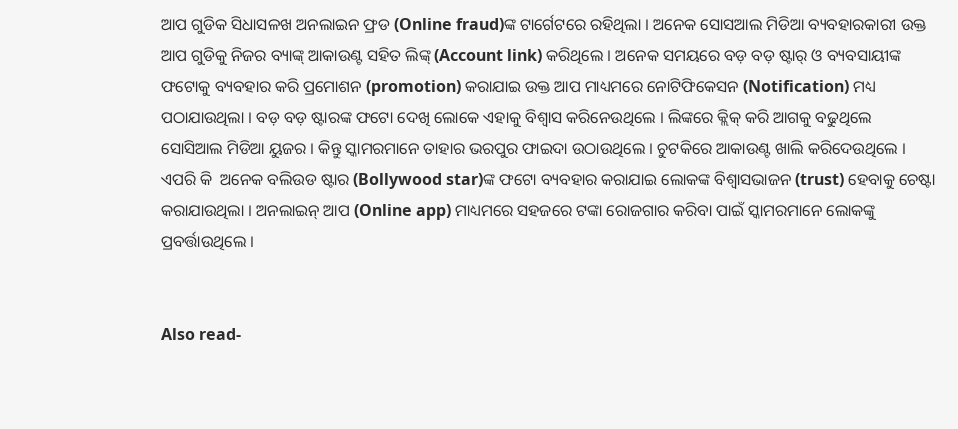ଆପ ଗୁଡିକ ସିଧାସଳଖ ଅନଲାଇନ ଫ୍ରଡ (Online fraud)ଙ୍କ ଟାର୍ଗେଟରେ ରହିଥିଲା । ଅନେକ ସୋସଆଲ ମିଡିଆ ବ୍ୟବହାରକାରୀ ଉକ୍ତ ଆପ ଗୁଡିକୁ ନିଜର ବ୍ୟାଙ୍କ୍ ଆକାଉଣ୍ଟ ସହିତ ଲିଙ୍କ୍ (Account link) କରିଥିଲେ । ଅନେକ ସମୟରେ ବଡ଼ ବଡ଼ ଷ୍ଟାର୍ ଓ ବ୍ୟବସାୟୀଙ୍କ ଫଟୋକୁ ବ୍ୟବହାର କରି ପ୍ରମୋଶନ (promotion) କରାଯାଇ ଉକ୍ତ ଆପ ମାଧ୍ୟମରେ ନୋଟିଫିକେସନ (Notification) ମଧ୍ୟ ପଠାଯାଉଥିଲା । ବଡ଼ ବଡ଼ ଷ୍ଟାରଙ୍କ ଫଟୋ ଦେଖି ଲୋକେ ଏହାକୁ ବିଶ୍ୱାସ କରିନେଉଥିଲେ । ଲିଙ୍କରେ କ୍ଲିକ୍ କରି ଆଗକୁ ବଢୁଥିଲେ ସୋସିଆଲ ମିଡିଆ ୟୁଜର । କିନ୍ତୁ ସ୍କାମରମାନେ ତାହାର ଭରପୁର ଫାଇଦା ଉଠାଉଥିଲେ । ଚୁଟକିରେ ଆକାଉଣ୍ଟ ଖାଲି କରିଦେଉଥିଲେ । ଏପରି କି  ଅନେକ ବଲିଉଡ ଷ୍ଟାର (Bollywood star)ଙ୍କ ଫଟୋ ବ୍ୟବହାର କରାଯାଇ ଲୋକଙ୍କ ବିଶ୍ୱାସଭାଜନ (trust) ହେବାକୁ ଚେଷ୍ଟା କରାଯାଉଥିଲା । ଅନଲାଇନ୍ ଆପ (Online app) ମାଧ୍ୟମରେ ସହଜରେ ଟଙ୍କା ରୋଜଗାର କରିବା ପାଇଁ ସ୍କାମରମାନେ ଲୋକଙ୍କୁ ପ୍ରବର୍ତ୍ତାଉଥିଲେ ।


Also read-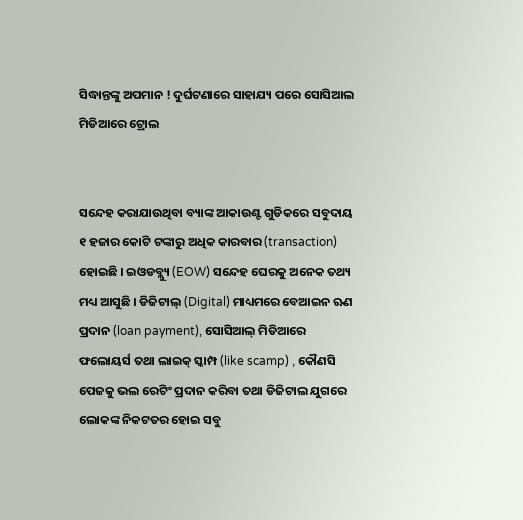ସିଦ୍ଧାନ୍ତଙ୍କୁ ଅପମାନ ! ଦୁର୍ଘଟଣାରେ ସାହାଯ୍ୟ ପରେ ସୋସିଆଲ ମିଡିଆରେ ଟ୍ରୋଲ


ସନ୍ଦେହ କରାଯାଉଥିବା ବ୍ୟାଙ୍କ ଆକାଉଣ୍ଟ ଗୁଡିକରେ ସବୁଦାୟ ୧ ହଜାର କୋଟି ଟଙ୍କାରୁ ଅଧିକ କାରବାର (transaction) ହୋଇଛି । ଇଓଡବ୍ଲ୍ୟୁ (EOW) ସନ୍ଦେହ ଘେରକୁ ଅନେକ ତଥ୍ୟ ମଧ୍ୟ ଆସୁଛି । ଡିଜିଟାଲ୍ (Digital) ମାଧ୍ୟମରେ ବେଆଇନ ଋଣ ପ୍ରଦାନ (loan payment), ସୋସିଆଲ୍ ମିଡିଆରେ ଫଲୋୟର୍ସ ତଥା ଲାଇକ୍ ସ୍କାମ୍ପ (like scamp) , କୌଣସି ପେଜକୁ ଭଲ ରେଟିଂ ପ୍ରଦାନ କରିବା ତଥା ଡିଜିଟାଲ ଯୁଗରେ ଲୋକଙ୍କ ନିକଟତର ହୋଇ ସବୁ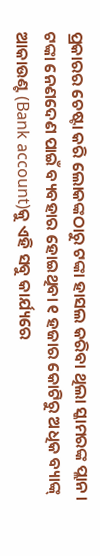ପ୍ରକାରର ଚେଷ୍ଟା କରି ଲୋକଙ୍କଠାରୁ ଟଙ୍କା ହାସଲ କରିବା ଥିଲା ସ୍କାମରଙ୍କ ପ୍ଲାନ । ଟଙ୍କା ନେଣଦେଣ ପାଇଁ ବ୍ୟବହାର ହୋଇଥିବା ୧ ହଜାର କୋଟିରୁ ଅଧିକ ବ୍ୟାଙ୍କ୍ ଆକାଉଣ୍ଟ (Bank account)କୁ ଏହି ସବୁ କାର୍ଯ୍ୟରେ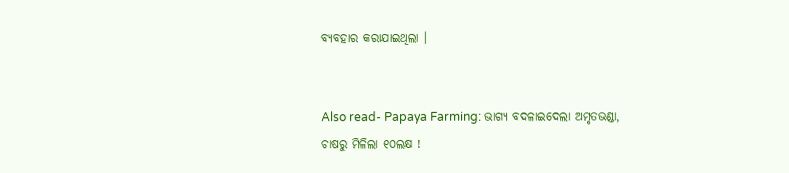ବ୍ୟବହାର କରାଯାଇଥିଲା ।


Also read- Papaya Farming: ଭାଗ୍ୟ ବଦଳାଇଦେଲା ଅମୃତଭଣ୍ଡା, ଚାଷରୁ ମିଳିଲା ୧୦ଲକ୍ଷ !